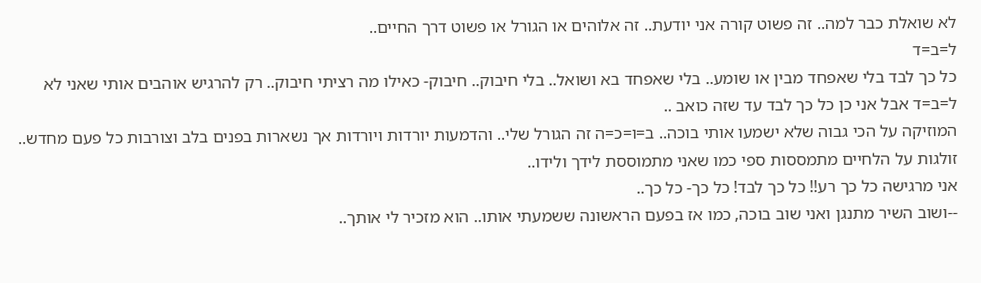לא שואלת כבר למה.. זה פשוט קורה אני יודעת.. זה אלוהים או הגורל או פשוט דרך החיים..
ל=ב=ד
כל כך לבד בלי שאפחד מבין או שומע.. בלי שאפחד בא ושואל.. בלי חיבוק.. חיבוק- כאילו מה רציתי חיבוק.. רק להרגיש אוהבים אותי שאני לא ל=ב=ד אבל אני כן כל כך לבד עד שזה כואב ..
המוזיקה על הכי גבוה שלא ישמעו אותי בוכה.. ב=ו=כ=ה זה הגורל שלי.. והדמעות יורדות ויורדות אך נשארות בפנים בלב וצורבות כל פעם מחדש.. זולגות על הלחיים מתמססות ספי כמו שאני מתמוססת לידך ולידו..
אני מרגישה כל כך רע!! כל כך לבד! כל כך- כל כך..
--ושוב השיר מתנגן ואני שוב בוכה, כמו אז בפעם הראשונה ששמעתי אותו.. הוא מזכיר לי אותך..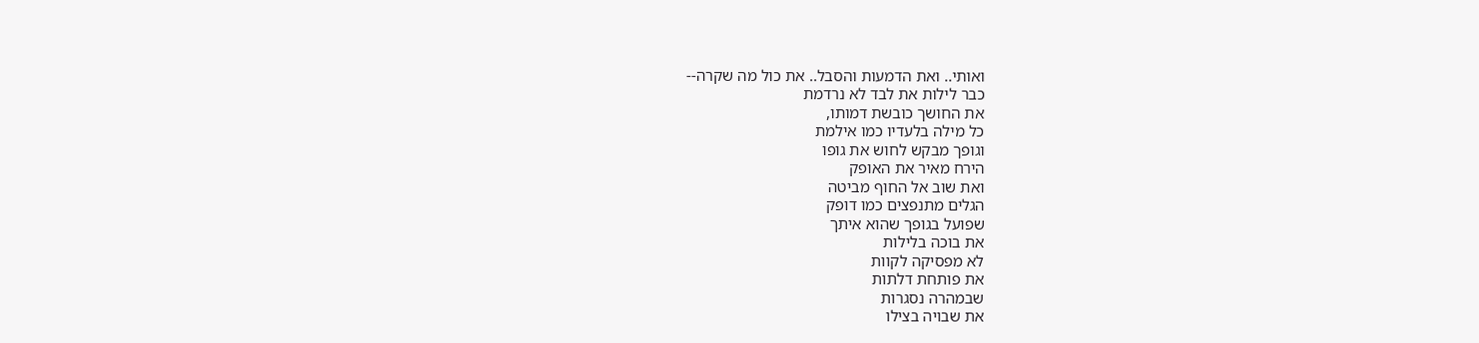ואותי.. ואת הדמעות והסבל.. את כול מה שקרה--
כבר לילות את לבד לא נרדמת
את החושך כובשת דמותו,
כל מילה בלעדיו כמו אילמת
וגופך מבקש לחוש את גופו
הירח מאיר את האופק
ואת שוב אל החוף מביטה
הגלים מתנפצים כמו דופק
שפועל בגופך שהוא איתך
את בוכה בלילות
לא מפסיקה לקוות
את פותחת דלתות
שבמהרה נסגרות
את שבויה בצילו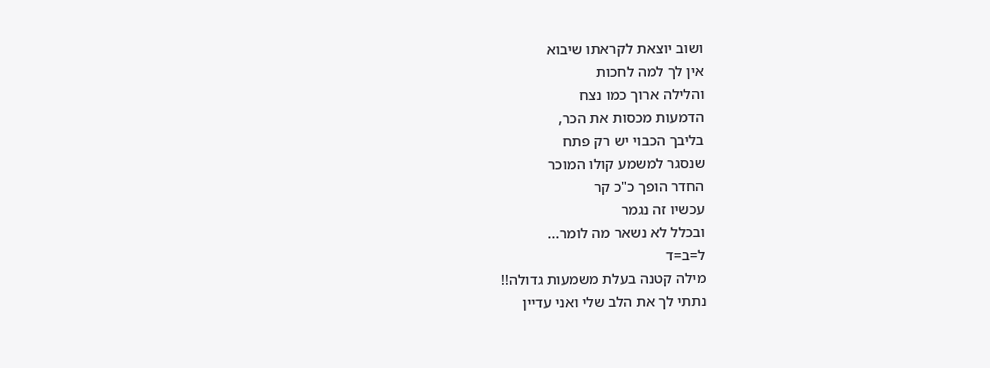ושוב יוצאת לקראתו שיבוא
אין לך למה לחכות
והלילה ארוך כמו נצח
הדמעות מכסות את הכר,
בליבך הכבוי יש רק פתח
שנסגר למשמע קולו המוכר
החדר הופך כ"כ קר
עכשיו זה נגמר
ובכלל לא נשאר מה לומר...
ל=ב=ד
מילה קטנה בעלת משמעות גדולה!!
נתתי לך את הלב שלי ואני עדיין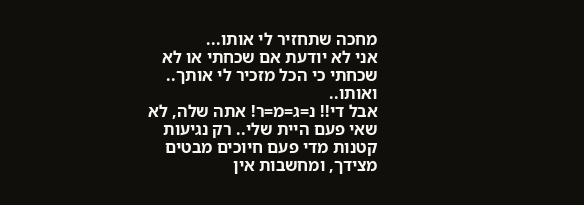מחכה שתחזיר לי אותו...
אני לא יודעת אם שכחתי או לא שכחתי כי הכל מזכיר לי אותך.. ואותו..
אבל די!! נ=ג=מ=ר! אתה שלה, לא שאי פעם היית שלי.. רק נגיעות קטנות מדי פעם חיוכים מבטים מצידך, ומחשבות אין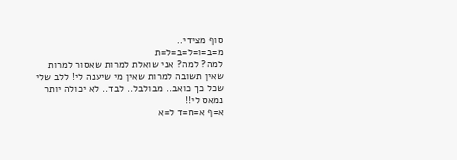סוף מצידי..
מ=ב=ו=ל=ב=ל=ת
למה? למה? אני שואלת למרות שאסור למרות שאין תשובה למרות שאין מי שיענה לי! ללב שלי שכל כך כואב.. מבולבל.. לבד.. לא יכולה יותר נמאס לי!!
א=ף א=ח=ד ל=א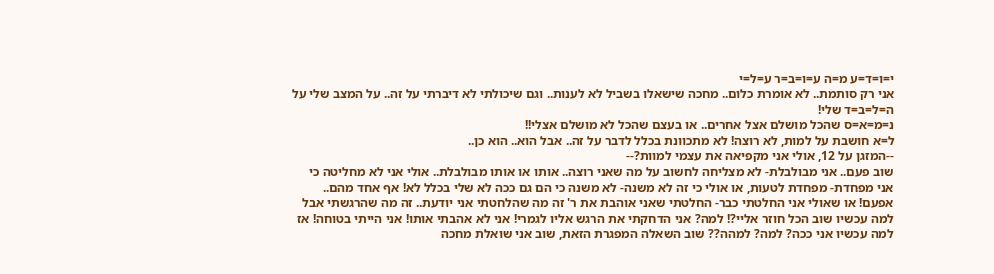י=ו=ד=ע מ=ה ע=ו=ב=ר ע=ל=י
אני רק סותמת.. לא אומרת כלום.. מחכה שישאלו בשביל לא לענות.. וגם שיכולתי לא דיברתי על זה.. על המצב שלי על ה=ל=ב=ד שלי!
נ=מ=א=ס שהכל מושלם אצל אחרים.. או בעצם שהכל לא מושלם אצלי!!
ל=א חושבת על למות, לא רוצה! לא מתכוונת בכלל לדבר על זה.. אבל הוא.. הוא כן..
--המזגן על 12, אולי אני מקפיאה את עצמי למוות?--
שוב פעם.. אני מבולבלת- לא מצליחה לחשוב על מה שאני רוצה.. אותו או אותו מבולבלת.. אולי אני לא מחליטה כי אני מפחדת- מפחדת לטעות, או אולי כי זה לא משנה- לא משנה כי הם גם ככה לא שלי בכלל לא! אף אחד מהם.. אפעם! או שאולי אני החלטתי כבר- החלטתי שאני אוהבת את ר' זה מה שהלחטתי אני יודעת.. זה מה שהרגשתי אבל למה עכשיו שוב הכל חוזר אליי?! למה? אני הדחקתי את הרגש אליו לגמרי! אני לא אהבתי אותו! אני הייתי בטוחה! אז למה עכשיו אני ככה? למה? למהה?? שוב השאלה המפגרת הזאת, שוב אני שואלת מחכה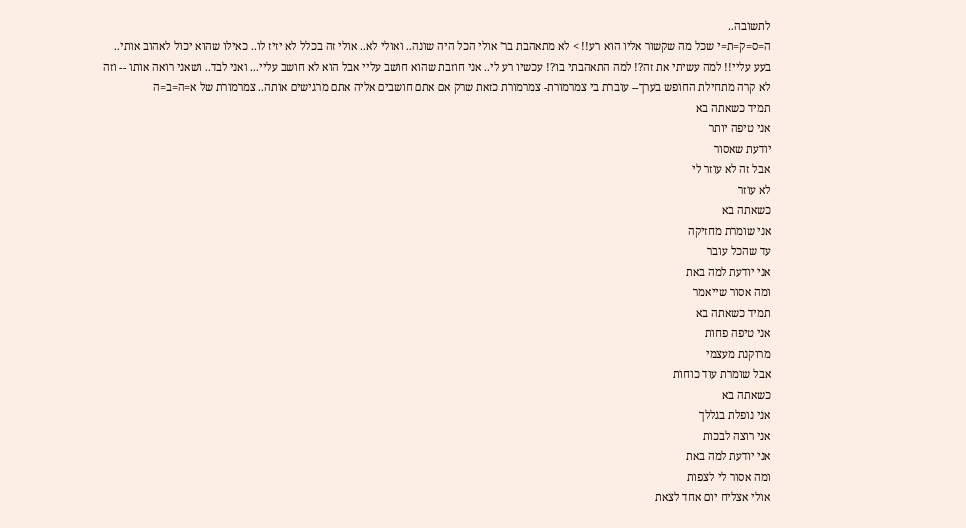לתשובה..
ה=ס=ק=ת=י שכל מה שקשור אליו הוא רע!! > לא מתאהבת בר' אולי הכל היה שונה.. ואולי לא.. אולי זה בכלל לא יזיז לו.. כאילו שהוא יכול לאהוב אותי.. בעע עליי!! למה עשיתי את זה?! למה התאהבתי בו?! עכשיו רע לי.. אני חוזבת שהוא חושב עליי אבל הוא לא חושב עליי... ואני לבד.. ושאני רואה אותו -- וזה לא קרה מתחילת החופש בערך-- עוברת בי צמרמורת- צמרמורת כזאת שרק אם אתם חושבים אליה אתם מרגישים אותה.. צמרמורת של א=ה=ב=ה
תמיד כשאתה בא
אני טיפה יותר
יודעת שאסור
אבל זה לא עוזר לי
לא עוזר
כשאתה בא
אני שומרת מחזיקה
עד שהכל עובר
אני יודעת למה באת
ומה אסור שייאמר
תמיד כשאתה בא
אני טיפה פחות
מרוקנת מעצמי
אבל שומרת עוד כוחות
כשאתה בא
אני נופלת בגללך
אני רוצה לבכות
אני יודעת למה באת
ומה אסור לי לצפות
אולי אצליח יום אחד לצאת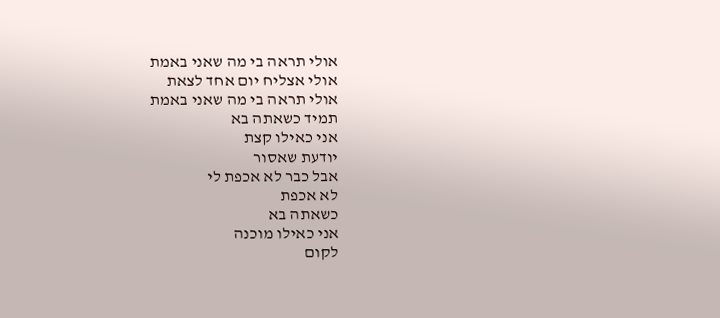אולי תראה בי מה שאני באמת
אולי אצליח יום אחד לצאת
אולי תראה בי מה שאני באמת
תמיד כשאתה בא
אני כאילו קצת
יודעת שאסור
אבל כבר לא אכפת לי
לא אכפת
כשאתה בא
אני כאילו מוכנה
לקום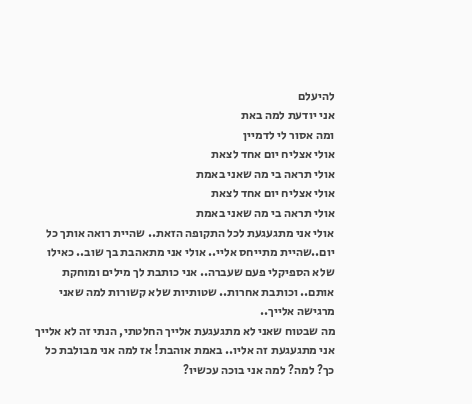להיעלם
אני יודעת למה באת
ומה אסור לי לדמיין
אולי אצליח יום אחד לצאת
אולי תראה בי מה שאני באמת
אולי אצליח יום אחד לצאת
אולי תראה בי מה שאני באמת
אולי אני מתגעגעת לכל התקופה הזאת.. שהיית רואה אותך כל יום..שהיית מתייחס אליי.. אולי אני מתאהבת בך שוב.. כאילו שלא הספיקלי פעם שעברה.. אני כותבת לך מילים ומוחקת אותם.. וכותבת אחרות.. שטותיות שלא קשורות למה שאני מרגישה אלייך..
מה שבטוח שאני לא מתגעגעת אלייך החלטתי, הנתי זה לא אלייך אני מתגעגעת זה אליו.. באמת אוהבת! אז למה אני מבולבת כל כך? למה? למה אני בוכה עכשיו?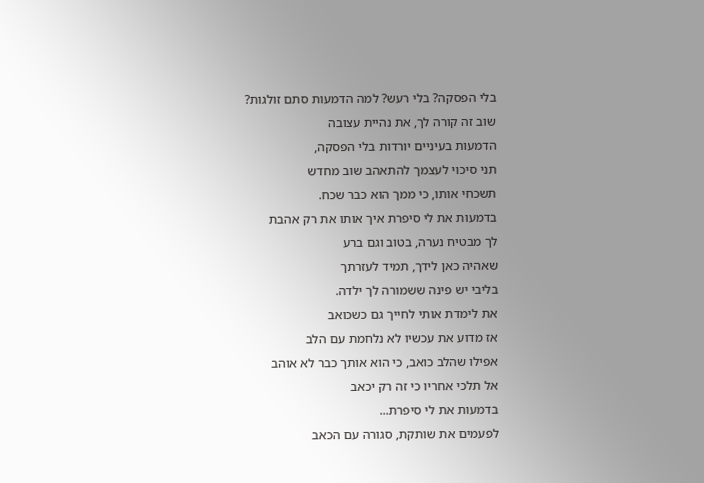בלי הפסקה? בלי רעש? למה הדמעות סתם זולגות?
שוב זה קורה לך, את נהיית עצובה
הדמעות בעיניים יורדות בלי הפסקה,
תני סיכוי לעצמך להתאהב שוב מחדש
תשכחי אותו, כי ממך הוא כבר שכח.
בדמעות את לי סיפרת איך אותו את רק אהבת
לך מבטיח נערה, בטוב וגם ברע
שאהיה כאן לידך, תמיד לעזרתך
בליבי יש פינה ששמורה לך ילדה.
את לימדת אותי לחייך גם כשכואב
אז מדוע את עכשיו לא נלחמת עם הלב
אפילו שהלב כואב, כי הוא אותך כבר לא אוהב
אל תלכי אחריו כי זה רק יכאב
בדמעות את לי סיפרת...
לפעמים את שותקת, סגורה עם הכאב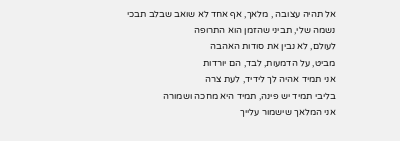אל תהיה עצובה , מלאך, אף אחד לא שואב שבלב תבכי
נשמה שלי, תביני שהזמן הוא התרופה
לעולם, לא נבין את סודות האהבה
מביט, על הדמעות, לבד, הם יורדות
אני תמיד אהיה לך לידיד, לעת צרה
בליבי תמיד יש פינה, תמיד היא מחכה ושמורה
אני המלאך שישמור עלייך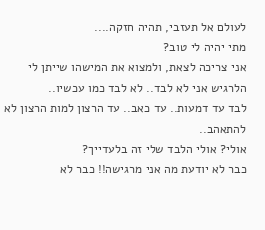לעולם אל תעזבי, תהיה חזקה....
מתי יהיה לי טוב?
אני צריכה לצאת, ולמצוא את המישהו שייתן לי הלרגיש אני לא לבד.. לא לבד כמו עכשיו..
לבד עד דמעות.. עד כאב.. עד הרצון למות הרצון לא להתאהב..
אולי? אולי הלבד שלי זה בלעדייך?
כבר לא יודעת מה אני מרגישה!! כבר לא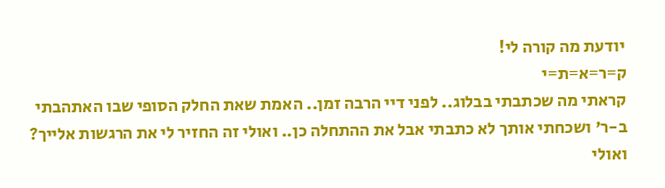יודעת מה קורה לי!
ק=ר=א=ת=י
קראתי מה שכתבתי בבלוג.. לפני דיי הרבה זמן.. האמת שאת החלק הסופי שבו האתהבתי ב-ר' ושכחתי אותך לא כתבתי אבל את ההתחלה כן.. ואולי זה החזיר לי את הרגשות אלייך? ואולי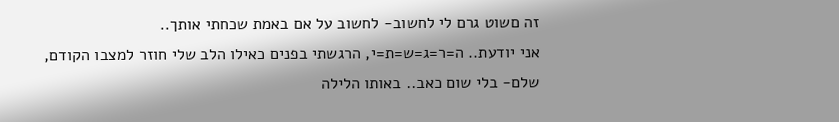זה םשוט גרם לי לחשוב- לחשוב על אם באמת שכחתי אותך..
אני יודעת.. ה=ר=ג=ש=ת=י, הרגשתי בפנים כאילו הלב שלי חוזר למצבו הקודם, שלם- בלי שום כאב.. באותו הלילה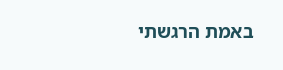באמת הרגשתי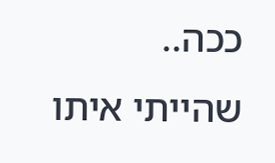ככה.. שהייתי איתו